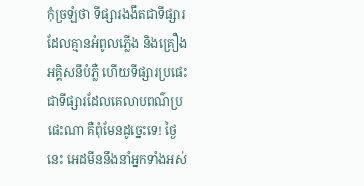កុំច្រឡំថា ទីផ្សារងងឹតជាទីផ្សារដែលគ្មានអំពូលភ្លើង និងគ្រឿងអគ្គិសនីបំភ្លឺ ហើយទីផ្សារប្រផេះជាទីផ្សារដែលគេលាបពណ៌ប្រផេះណា គឺពុំមែនដូច្នេះទេ! ថ្ងៃនេះ អេដមីននឹងនាំអ្នកទាំងអស់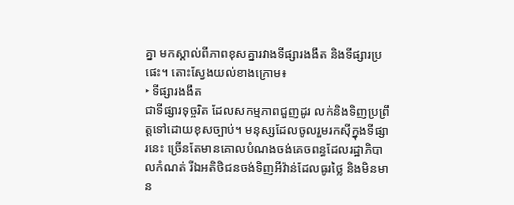គ្នា មកស្គាល់ពីភាពខុសគ្នារវាងទីផ្សារងងឹត និងទីផ្សារប្រផេះ។ តោះស្វែងយល់ខាងក្រោម៖
‣ ទីផ្សារងងឹត
ជាទីផ្សារទុច្ចរិត ដែលសកម្មភាពជួញដូរ លក់និងទិញប្រព្រឹត្តទៅដោយខុសច្បាប់។ មនុស្សដែលចូលរួមរកស៊ីក្នុងទីផ្សារនេះ ច្រើនតែមានគោលបំណងចង់គេចពន្ធដែលរដ្ឋាភិបាលកំណត់ រីឯអតិថិជនចង់ទិញអីវ៉ាន់ដែលធូរថ្លៃ និងមិនមាន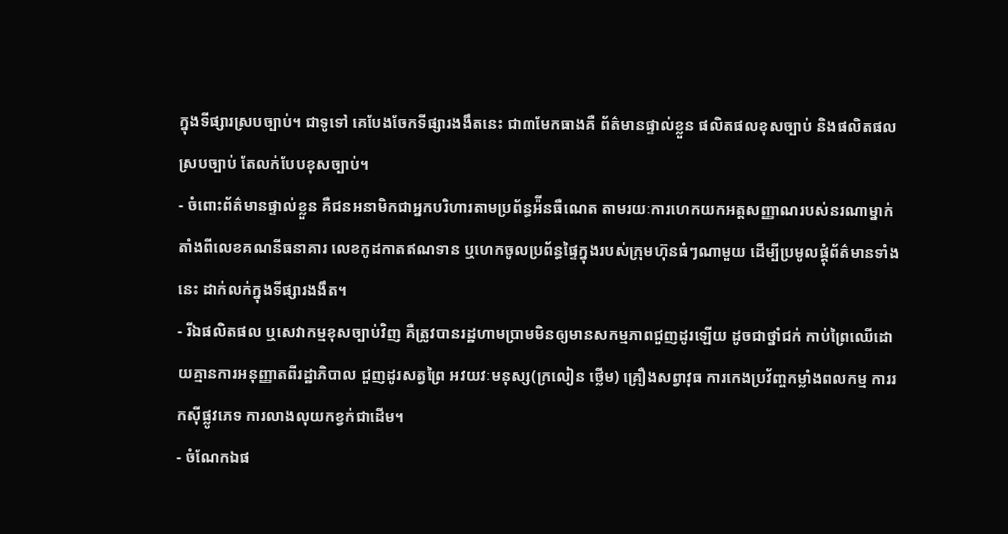ក្នុងទីផ្សារស្របច្បាប់។ ជាទូទៅ គេបែងចែកទីផ្សារងងឹតនេះ ជា៣មែកធាងគឺ ព័ត៌មានផ្ទាល់ខ្លួន ផលិតផលខុសច្បាប់ និងផលិតផលស្របច្បាប់ តែលក់បែបខុសច្បាប់។
- ចំពោះព័ត៌មានផ្ទាល់ខ្លួន គឺជនអនាមិកជាអ្នកបរិហារតាមប្រព័ន្ធអ៉ីនធឺណេត តាមរយៈការហេកយកអត្តសញ្ញាណរបស់នរណាម្នាក់តាំងពីលេខគណនីធនាគារ លេខកូដកាតឥណទាន ឬហេកចូលប្រព័ន្ធផ្ទៃក្នុងរបស់ក្រុមហ៊ុនធំៗណាមួយ ដើម្បីប្រមូលផ្ដុំព័ត៌មានទាំងនេះ ដាក់លក់ក្នុងទីផ្សារងងឹត។
- រីឯផលិតផល ឬសេវាកម្មខុសច្បាប់វិញ គឺត្រូវបានរដ្ឋហាមប្រាមមិនឲ្យមានសកម្មភាពជួញដូរឡើយ ដូចជាថ្នាំជក់ កាប់ព្រៃឈើដោយគ្មានការអនុញ្ញាតពីរដ្ឋាភិបាល ជួញដូរសត្វព្រៃ អវយវៈមនុស្ស(ក្រលៀន ថ្លើម) គ្រឿងសព្វាវុធ ការកេងប្រវ័ញ្ចកម្លាំងពលកម្ម ការរកស៊ីផ្លូវភេទ ការលាងលុយកខ្វក់ជាដើម។
- ចំណែកឯផ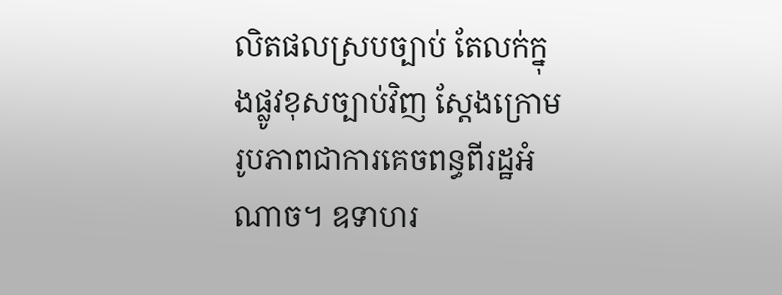លិតផលស្របច្បាប់ តែលក់ក្នុងផ្លូវខុសច្បាប់វិញ ស្ដែងក្រោមរូបភាពជាការគេចពន្ធពីរដ្ឋអំណាច។ ឧទាហរ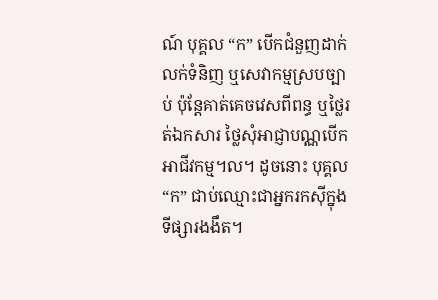ណ៍ បុគ្គល “ក” បើកជំនួញដាក់លក់ទំនិញ ឬសេវាកម្មស្របច្បាប់ ប៉ុន្តែគាត់គេចវេសពីពន្ធ ឬថ្លៃរត់ឯកសារ ថ្លៃសុំអាជ្ញាបណ្ណបើកអាជីវកម្ម។ល។ ដូចនោះ បុគ្គល “ក” ជាប់ឈ្មោះជាអ្នករកស៊ីក្នុងទីផ្សារងងឹត។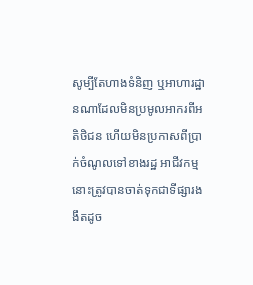សូម្បីតែហាងទំនិញ ឬអាហារដ្ឋានណាដែលមិនប្រមូលអាករពីអតិថិជន ហើយមិនប្រកាសពីប្រាក់ចំណូលទៅខាងរដ្ឋ អាជីវកម្មនោះត្រូវបានចាត់ទុកជាទីផ្សារងងឹតដូច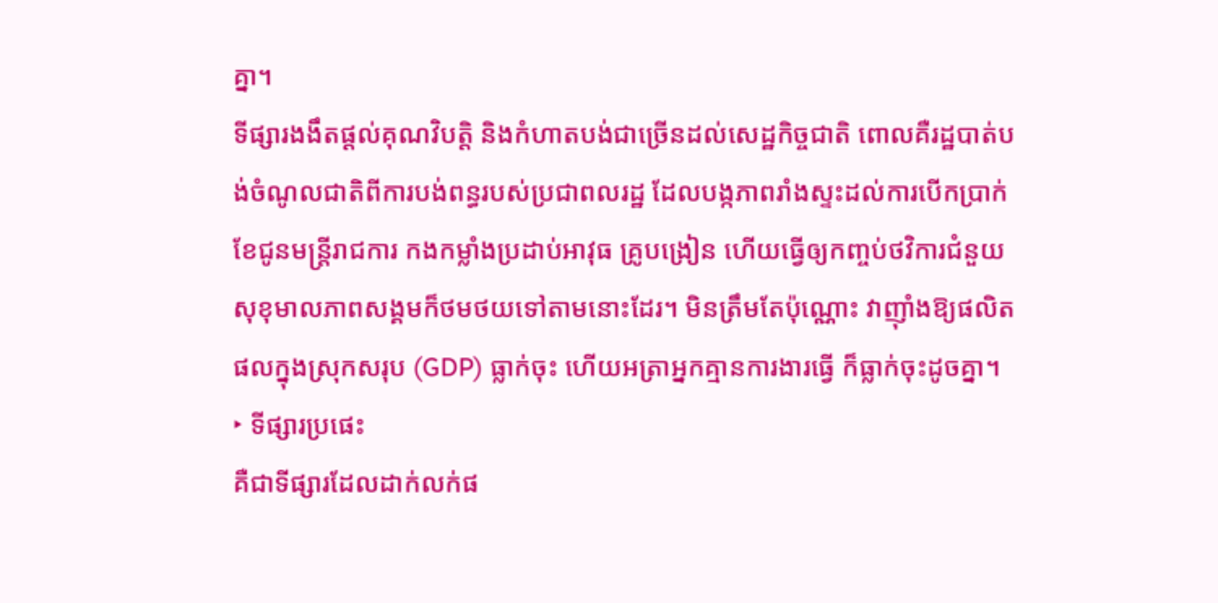គ្នា។
ទីផ្សារងងឹតផ្ដល់គុណវិបត្តិ និងកំហាតបង់ជាច្រើនដល់សេដ្ឋកិច្ចជាតិ ពោលគឺរដ្ឋបាត់បង់ចំណូលជាតិពីការបង់ពន្ធរបស់ប្រជាពលរដ្ឋ ដែលបង្កភាពរាំងស្ទះដល់ការបើកប្រាក់ខែជូនមន្ត្រីរាជការ កងកម្លាំងប្រដាប់អាវុធ គ្រូបង្រៀន ហើយធ្វើឲ្យកញ្ចប់ថវិការជំនួយសុខុមាលភាពសង្គមក៏ថមថយទៅតាមនោះដែរ។ មិនត្រឹមតែប៉ុណ្ណោះ វាញ៉ាំងឱ្យផលិតផលក្នុងស្រុកសរុប (GDP) ធ្លាក់ចុះ ហើយអត្រាអ្នកគ្មានការងារធ្វើ ក៏ធ្លាក់ចុះដូចគ្នា។
‣ ទីផ្សារប្រផេះ
គឺជាទីផ្សារដែលដាក់លក់ផ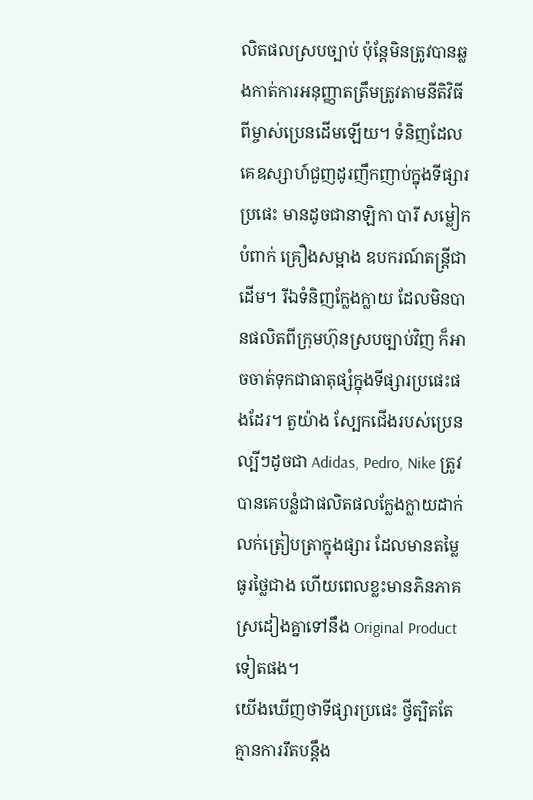លិតផលស្របច្បាប់ ប៉ុន្តែមិនត្រូវបានឆ្លងកាត់ការអនុញ្ញាតត្រឹមត្រូវតាមនីតិវិធីពីម្ចាស់ប្រេនដើមឡើយ។ ទំនិញដែលគេឧស្សាហ៍ជួញដូរញឹកញាប់ក្នុងទីផ្សារប្រផេះ មានដូចជានាឡិកា បារី សម្លៀកបំពាក់ គ្រឿងសម្អាង ឧបករណ៍តន្ត្រីជាដើម។ រីឯទំនិញក្លែងក្លាយ ដែលមិនបានផលិតពីក្រុមហ៊ុនស្របច្បាប់វិញ ក៏អាចចាត់ទុកជាធាតុផ្សំក្នុងទីផ្សារប្រផេះផងដែរ។ តួយ៉ាង ស្បែកជើងរបស់ប្រេនល្បីៗដូចជា Adidas, Pedro, Nike ត្រូវបានគេបន្លំជាផលិតផលក្លែងក្លាយដាក់លក់ត្រៀបត្រាក្នុងផ្សារ ដែលមានតម្លៃធូរថ្លៃជាង ហើយពេលខ្លះមានភិនភាគស្រដៀងគ្នាទៅនឹង Original Product ទៀតផង។
យើងឃើញថាទីផ្សារប្រផេះ ថ្វីត្បិតតែគ្មានការរឹតបន្តឹង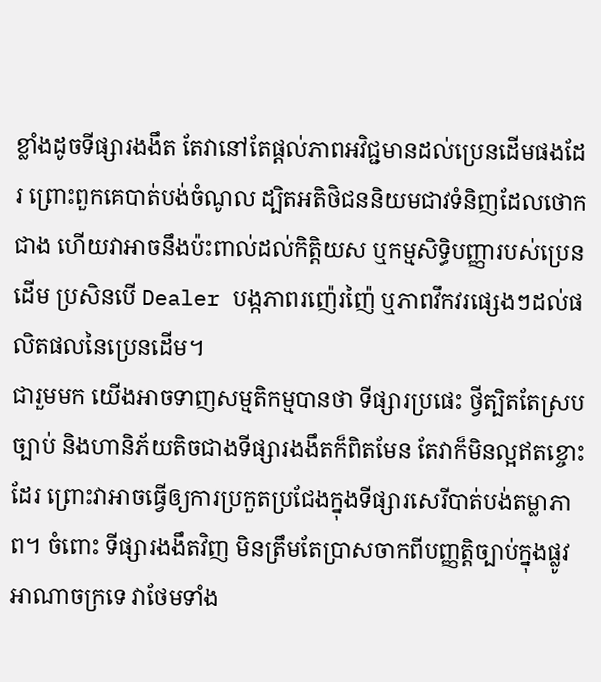ខ្លាំងដូចទីផ្សារងងឹត តែវានៅតែផ្តល់ភាពអវិជ្ជមានដល់ប្រេនដើមផងដែរ ព្រោះពួកគេបាត់បង់ចំណូល ដ្បិតអតិថិជននិយមជាវទំនិញដែលថោកជាង ហើយវាអាចនឹងប៉ះពាល់ដល់កិត្តិយស ឬកម្មសិទ្ធិបញ្ញារបស់ប្រេនដើម ប្រសិនបើ Dealer បង្កភាពរញ៉េរញ៉ៃ ឬភាពវឹកវរផ្សេងៗដល់ផលិតផលនៃប្រេនដើម។
ជារួមមក យើងអាចទាញសម្មតិកម្មបានថា ទីផ្សារប្រផេះ ថ្វីត្បិតតែស្របច្បាប់ និងហានិភ័យតិចជាងទីផ្សារងងឹតក៏ពិតមែន តែវាក៏មិនល្អឥតខ្ចោះដែរ ព្រោះវាអាចធ្វើឲ្យការប្រកួតប្រជែងក្នុងទីផ្សារសេរីបាត់បង់តម្លាភាព។ ចំពោះ ទីផ្សារងងឹតវិញ មិនត្រឹមតែប្រាសចាកពីបញ្ញត្តិច្បាប់ក្នុងផ្លូវអាណាចក្រទេ វាថែមទាំង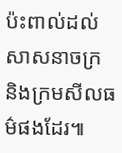ប៉ះពាល់ដល់សាសនាចក្រ និងក្រមសីលធម៌ផងដែរ៕